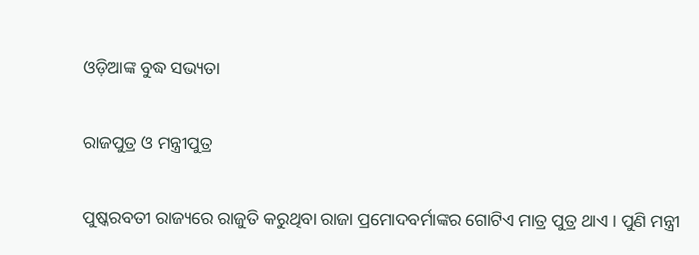ଓଡ଼ିଆଙ୍କ ବୁଦ୍ଧ ସଭ୍ୟତା

ରାଜପୁତ୍ର ଓ ମନ୍ତ୍ରୀପୁତ୍ର

ପୁଷ୍କରବତୀ ରାଜ୍ୟରେ ରାଜୁତି କରୁଥିବା ରାଜା ପ୍ରମୋଦବର୍ମାଙ୍କର ଗୋଟିଏ ମାତ୍ର ପୁତ୍ର ଥାଏ । ପୁଣି ମନ୍ତ୍ରୀ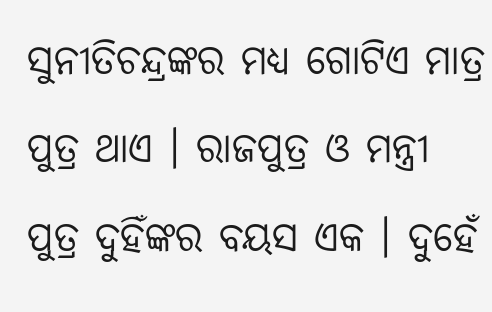ସୁନୀତିଚନ୍ଦ୍ରଙ୍କର ମଧ୍ୟ ଗୋଟିଏ ମାତ୍ର ପୁତ୍ର ଥାଏ । ରାଜପୁତ୍ର ଓ ମନ୍ତ୍ରୀ ପୁତ୍ର ଦୁହିଁଙ୍କର ବୟସ ଏକ । ଦୁହେଁ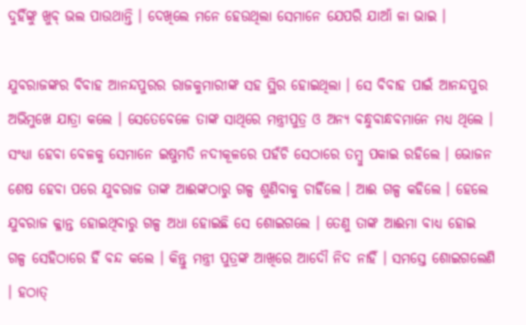ଦୁହିଁଙ୍କୁ ଖୁବ୍ ଭଲ ପାଉଥାନ୍ତି । ଦେଖିଲେ ମନେ ହେଉଥିଲା ସେମାନେ ଯେପରି ଯାଆଁ ଳା ଭାଇ ।

ଯୁବରାଜଙ୍କର ବିବାହ ଆନନ୍ଦପୁରର ରାଜକୁମାରୀଙ୍କ ସହ ସ୍ଥିର ହୋଇଥିଲା । ସେ ବିବାହ ପାଇଁ ଆନନ୍ଦପୁର ଅଭିମୁଖେ ଯାତ୍ରା କଲେ । ସେତେବେଳେ ତାଙ୍କ ସାଥିରେ ମନ୍ତ୍ରୀପୁତ୍ର ଓ ଅନ୍ୟ ବନ୍ଧୁବାନ୍ଧବମାନେ ମଧ୍ୟ ଥିଲେ । ସଂଧ୍ୟା ହେବା ବେଳକୁ ସେମାନେ ଇଷୁମତି ନଦୀକୂଳରେ ପହଁଚି ସେଠାରେ ତମ୍ବୁ ପକାଇ ରହିଲେ । ଭୋଜନ ଶେଷ ହେବା ପରେ ଯୁବରାଜ ତାଙ୍କ ଆଈଙ୍କଠାରୁ ଗଳ୍ପ ଶୁଣିବାକୁ ଚାହିଁଲେ । ଆଈ ଗଳ୍ପ କହିଲେ । ହେଲେ ଯୁବରାଜ କ୍ଳାନ୍ତ ହୋଇଥିବାରୁ ଗଳ୍ପ ଅଧା ହୋଇଛି ସେ ଶୋଇଗଲେ । ତେଣୁ ତାଙ୍କ ଆଈମା ବାଧ୍ୟ ହୋଇ ଗଳ୍ପ ସେହିଠାରେ ହିଁ ବନ୍ଦ କଲେ । କିନ୍ତୁ ମନ୍ତ୍ରୀ ପୁତ୍ରଙ୍କ ଆଖିରେ ଆଦୌ ନିଦ ନାହିଁ । ସମସ୍ତେ ଶୋଇଗଲେଣି । ହଠାତ୍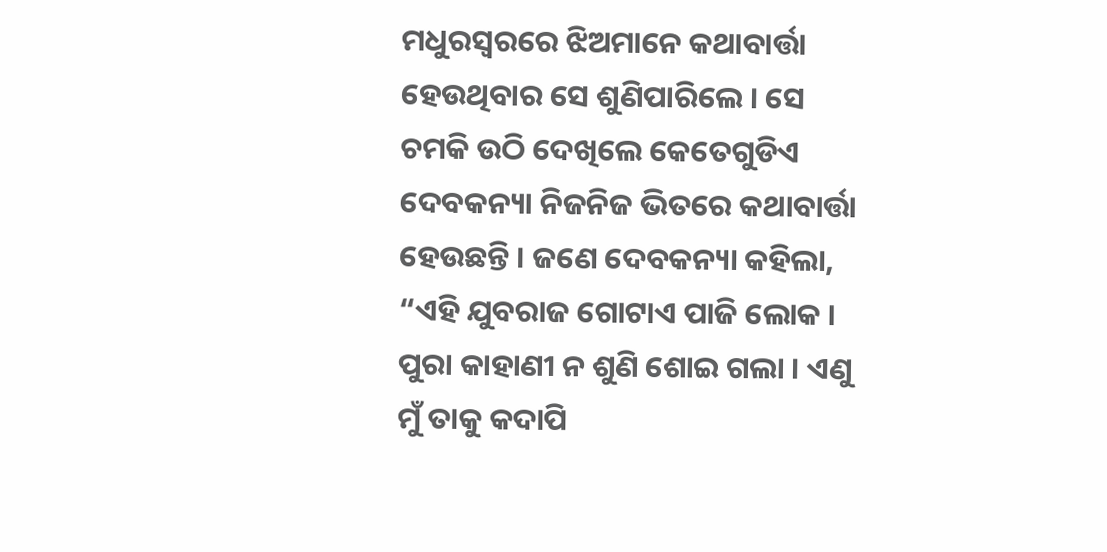ମଧୁରସ୍ୱରରେ ଝିଅମାନେ କଥାବାର୍ତ୍ତା ହେଉଥିବାର ସେ ଶୁଣିପାରିଲେ । ସେ ଚମକି ଉଠି ଦେଖିଲେ କେତେଗୁଡିଏ ଦେବକନ୍ୟା ନିଜନିଜ ଭିତରେ କଥାବାର୍ତ୍ତା ହେଉଛନ୍ତି । ଜଣେ ଦେବକନ୍ୟା କହିଲା, “ଏହି ଯୁବରାଜ ଗୋଟାଏ ପାଜି ଲୋକ । ପୁରା କାହାଣୀ ନ ଶୁଣି ଶୋଇ ଗଲା । ଏଣୁ ମୁଁ ତାକୁ କଦାପି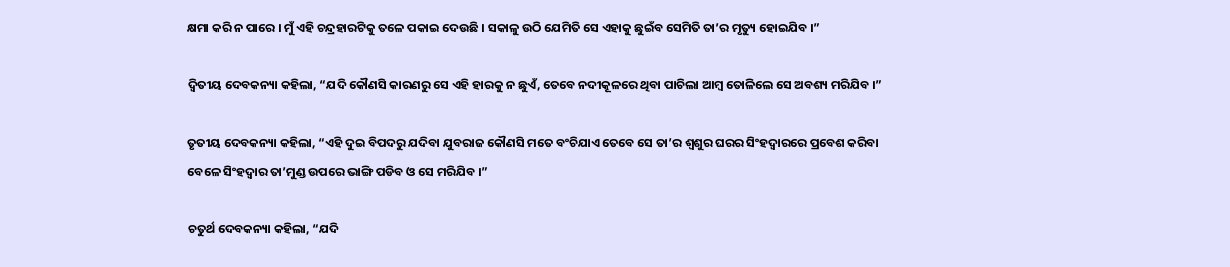କ୍ଷମା କରି ନ ପାରେ । ମୁଁ ଏହି ଚନ୍ଦ୍ରହାରଟିକୁ ତଳେ ପକାଇ ଦେଉଛି । ସକାଳୁ ଉଠି ଯେମିତି ସେ ଏହାକୁ ଛୁଇଁବ ସେମିତି ତା’ର ମୃତ୍ୟୁ ହୋଇଯିବ ।”

ଦ୍ୱିତୀୟ ଦେବକନ୍ୟା କହିଲା, “ଯଦି କୌଣସି କାରଣରୁ ସେ ଏହି ହାରକୁ ନ ଛୁଏଁ, ତେବେ ନଦୀକୂଳରେ ଥିବା ପାଚିଲା ଆମ୍ବ ତୋଳିଲେ ସେ ଅବଶ୍ୟ ମରିଯିବ ।”

ତୃତୀୟ ଦେବକନ୍ୟା କହିଲା, “ଏହି ଦୁଇ ବିପଦରୁ ଯଦିବା ଯୁବରାଜ କୌଣସି ମତେ ବଂଚିଯାଏ ତେବେ ସେ ତା’ର ଶ୍ୱଶୁର ଘରର ସିଂହଦ୍ୱାରରେ ପ୍ରବେଶ କରିବା ବେଳେ ସିଂହଦ୍ୱାର ତା’ମୁଣ୍ଡ ଉପରେ ଭାଙ୍ଗି ପଡିବ ଓ ସେ ମରିଯିବ ।”

ଚତୁର୍ଥ ଦେବକନ୍ୟା କହିଲା, “ଯଦି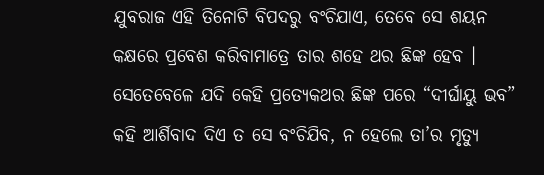ଯୁବରାଜ ଏହି ତିନୋଟି ବିପଦରୁ ବଂଚିଯାଏ, ତେବେ ସେ ଶୟନ କକ୍ଷରେ ପ୍ରବେଶ କରିବାମାତ୍ରେ ତାର ଶହେ ଥର ଛିଙ୍କ ହେବ । ସେତେବେଳେ ଯଦି କେହି ପ୍ରତ୍ୟେକଥର ଛିଙ୍କ ପରେ “ଦୀର୍ଘାୟୁ ଭବ” କହି ଆର୍ଶିବାଦ ଦିଏ ତ ସେ ବଂଚିଯିବ, ନ ହେଲେ ତା’ର ମୃତ୍ୟୁ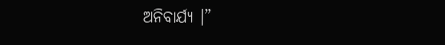ଅନିବାର୍ଯ୍ୟ ।”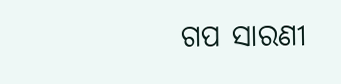ଗପ ସାରଣୀ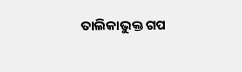ତାଲିକାଭୁକ୍ତ ଗପ